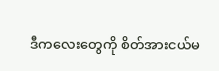ဒီကလေးတွေကို စိတ်အားငယ်မ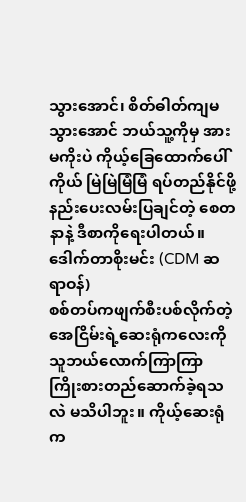သွားအောင်၊ စိတ်ဓါတ်ကျမသွားအောင် ဘယ်သူ့ကိုမှ အားမကိုးပဲ ကိုယ့်ခြေထောက်ပေါ်ကိုယ် မြဲမြဲမြံမြံ ရပ်တည်နိုင်ဖို့ နည်းပေးလမ်းပြချင်တဲ့ စေတနာနဲ့ ဒီစာကိုရေးပါတယ်။
ဒေါက်တာစိုးမင်း (CDM ဆရာဝန်)
စစ်တပ်ကဖျက်စီးပစ်လိုက်တဲ့ အေငြိမ်းရဲ့ဆေးရုံကလေးကို သူဘယ်လောက်ကြာကြာ ကြိုးစားတည်ဆောက်ခဲ့ရသလဲ မသိပါဘူး။ ကိုယ့်ဆေးရုံက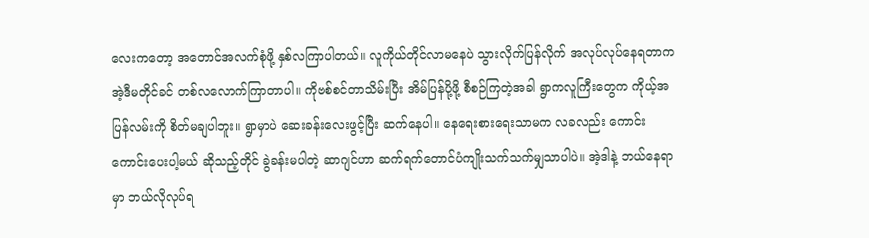လေးကတော့ အတောင်အလက်စုံဖို့ နှစ်လကြာပါတယ်။ လူကိုယ်တိုင်လာမနေပဲ သွားလိုက်ပြန်လိုက် အလုပ်လုပ်နေရတာက အဲ့ဒီမတိုင်ခင် တစ်လလောက်ကြာတာပါ။ ကိုဗစ်စင်တာသိမ်းပြီး အိမ်ပြန်ပို့ဖို့ စီစဉ်ကြတဲ့အခါ ရွာကလူကြီးတွေက ကိုယ့်အပြန်လမ်းကို စိတ်မချပါဘူး။ ရွာမှာပဲ ဆေးခန်းလေးဖွင့်ပြီး ဆက်နေပါ။ နေရေးစားရေးသာမက လခလည်း ကောင်းကောင်းပေးပါ့မယ် ဆိုသည့်တိုင် ခွဲခန်းမပါတဲ့ ဆာဂျင်ဟာ ဆက်ရက်တောင်ပံကျိုးသက်သက်မျှသာပါပဲ။ အဲ့ဒါနဲ့ ဘယ်နေရာမှာ ဘယ်လိုလုပ်ရ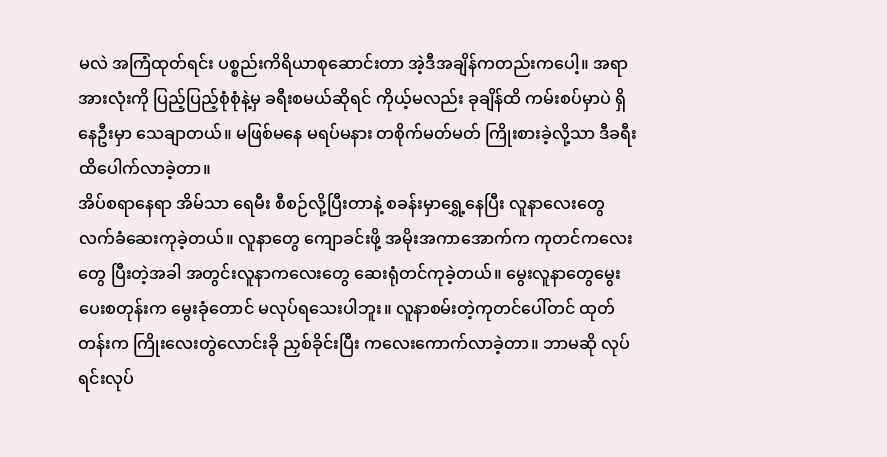မလဲ အကြံထုတ်ရင်း ပစ္စည်းကိရိယာစုဆောင်းတာ အဲ့ဒီအချိန်ကတည်းကပေါ့။ အရာအားလုံးကို ပြည့်ပြည့်စုံစုံနဲ့မှ ခရီးစမယ်ဆိုရင် ကိုယ့်မလည်း ခုချိန်ထိ ကမ်းစပ်မှာပဲ ရှိနေဦးမှာ သေချာတယ်။ မဖြစ်မနေ မရပ်မနား တစိုက်မတ်မတ် ကြိုးစားခဲ့လို့သာ ဒီခရီးထိပေါက်လာခဲ့တာ။
အိပ်စရာနေရာ အိမ်သာ ရေမီး စီစဉ်လို့ပြီးတာနဲ့ စခန်းမှာရွှေ့နေပြီး လူနာလေးတွေ လက်ခံဆေးကုခဲ့တယ်။ လူနာတွေ ကျောခင်းဖို့ အမိုးအကာအောက်က ကုတင်ကလေးတွေ ပြီးတဲ့အခါ အတွင်းလူနာကလေးတွေ ဆေးရုံတင်ကုခဲ့တယ်။ မွေးလူနာတွေမွေးပေးစတုန်းက မွေးခုံတောင် မလုပ်ရသေးပါဘူး။ လူနာစမ်းတဲ့ကုတင်ပေါ်တင် ထုတ်တန်းက ကြိုးလေးတွဲလောင်းခို ညှစ်ခိုင်းပြီး ကလေးကောက်လာခဲ့တာ။ ဘာမဆို လုပ်ရင်းလုပ်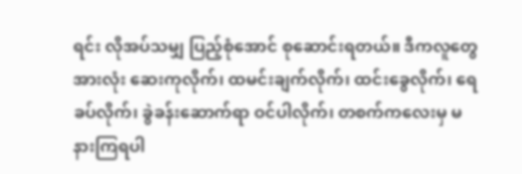ရင်း လိုအပ်သမျှ ပြည့်စုံအောင် စုဆောင်းရတယ်။ ဒီကလူတွေအားလုံး ဆေးကုလိုက်၊ ထမင်းချက်လိုက်၊ ထင်းခွေလိုက်၊ ရေခပ်လိုက်၊ ခွဲခန်းဆောက်ရာ ဝင်ပါလိုက်၊ တစက်ကလေးမှ မနားကြရပါ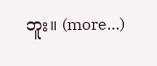ဘူး။ (more…)